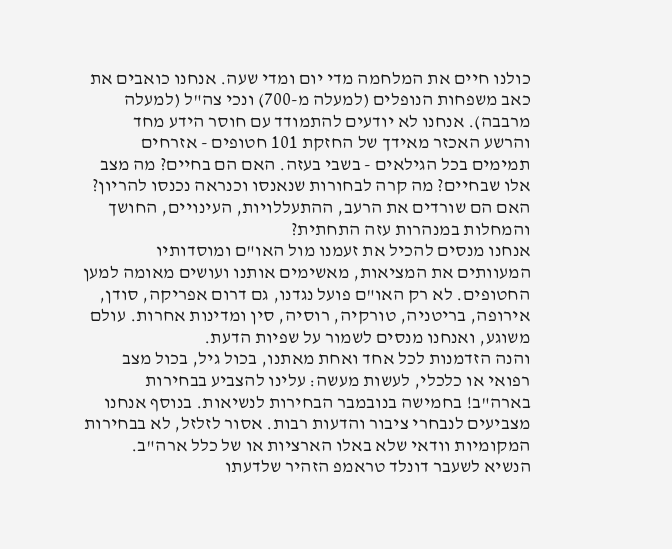כולנו חיים את המלחמה מדי יום ומדי שעה. אנחנו כואבים את כאב משפחות הנופלים (למעלה מ-700) ונכי צה"ל (למעלה מרבבה). אנחנו לא יודעים להתמודד עם חוסר הידע מחד והרשע האכזר מאידך של החזקת 101 חטופים - אזרחים תמימים בכל הגילאים - בשבי בעזה. האם הם בחיים? מה מצב אלו שבחיים? מה קרה לבחורות שנאנסו וכנראה נכנסו להריון? האם הם שורדים את הרעב, ההתעללויות, העינויים, החושך והמחלות במנהרות עזה התחתית?
אנחנו מנסים להכיל את זעמנו מול האו"ם ומוסדותיו המעוותים את המציאות, מאשימים אותנו ועושים מאומה למען החטופים. לא רק האו"ם פועל נגדנו, גם דרום אפריקה, סודן, אירופה, בריטניה, טורקיה, רוסיה, סין ומדינות אחרות. עולם משוגע, ואנחנו מנסים לשמור על שפיות הדעת.
והנה הזדמנות לכל אחד ואחת מאתנו, בכול גיל, בכול מצב רפואי או כלכלי, לעשות מעשה: עלינו להצביע בבחירות בארה"ב! בחמישה בנובמבר הבחירות לנשיאות. בנוסף אנחנו מצביעים לנבחרי ציבור והדעות רבות. אסור לזלזל, לא בבחירות המקומיות וודאי שלא באלו הארציות או של כלל ארה"ב.
הנשיא לשעבר דונלד טראמפ הזהיר שלדעתו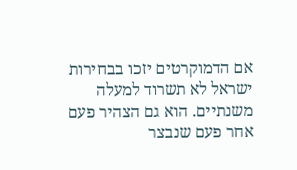אם הדמוקרטים יזכו בבחירות ישראל לא תשרוד למעלה משנתיים. הוא גם הצהיר פעם אחר פעם שנבצר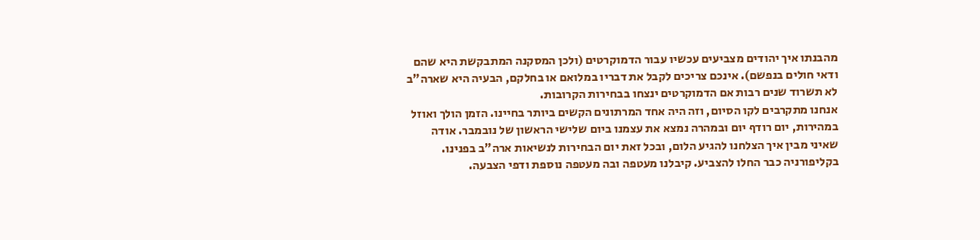מהבנתו איך יהודים מצביעים עכשיו עבור הדמוקרטים (ולכן המסקנה המתבקשת היא שהם ודאי חולים בנפשם). אינכם צריכים לקבל את דבריו במלואם או בחלקם, הבעיה היא שארה"ב לא תשרוד שנים רבות אם הדמוקרטים ינצחו בבחירות הקרובות.
אנחנו מתקרבים לקו הסיום, וזה היה אחד המרתונים הקשים ביותר בחיינו. הזמן הולך ואוזל במהירות, יום רודף יום ובמהרה נמצא את עצמנו ביום שלישי הראשון של נובמבר. אודה שאיני מבין איך הצלחנו להגיע הלום, ובכל זאת יום הבחירות לנשיאות ארה"ב בפנינו.
בקליפורניה כבר החלו להצביע. קיבלנו מעטפה ובה מעטפה נוספת ודפי הצבעה.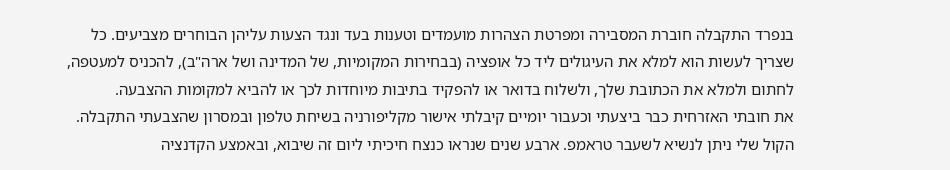בנפרד התקבלה חוברת המסבירה ומפרטת הצהרות מועמדים וטענות בעד ונגד הצעות עליהן הבוחרים מצביעים. כל שצריך לעשות הוא למלא את העיגולים ליד כל אופציה (בבחירות המקומיות, של המדינה ושל ארה"ב), להכניס למעטפה, לחתום ולמלא את הכתובת שלך, ולשלוח בדואר או להפקיד בתיבות מיוחדות לכך או להביא למקומות ההצבעה.
את חובתי האזרחית כבר ביצעתי וכעבור יומיים קיבלתי אישור מקליפורניה בשיחת טלפון ובמסרון שהצבעתי התקבלה. הקול שלי ניתן לנשיא לשעבר טראמפ. ארבע שנים שנראו כנצח חיכיתי ליום זה שיבוא, ובאמצע הקדנציה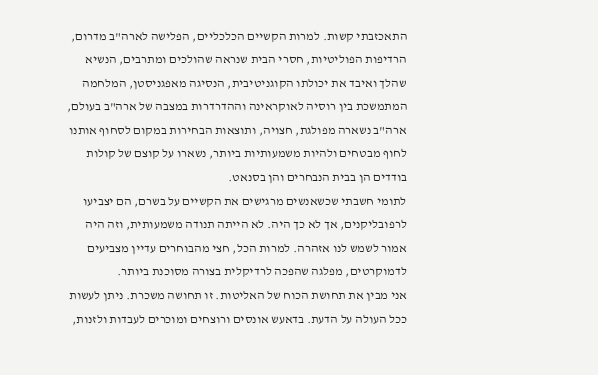התאכזבתי קשות. למרות הקשיים הכלכליים, הפלישה לארה"ב מדרום, הרדיפות הפוליטיות, חסרי הבית שנראה שהולכים ומתרבים, הנשיא שהלך ואיבד את יכולתו הקוגניטיבית, הנסיגה מאפגניסטן, המלחמה המתמשכת בין רוסיה לאוקראינה וההדרדרות במצבה של ארה"ב בעולם, ארה"ב נשארה מפולגת, חצויה, ותוצאות הבחירות במקום לסחוף אותנו לחוף מבטחים ולהיות משמעותיות ביותר, נשארו על קוצם של קולות בודדים הן בבית הנבחרים והן בסנאט.
לתומי חשבתי שכשאנשים מרגישים את הקשיים על בשרם, הם יצביעו לרפובליקנים, אך לא כך היה. לא הייתה תנודה משמעותית, וזה היה אמור לשמש לנו אזהרה. למרות הכל, חצי מהבוחרים עדיין מצביעים לדמוקרטים, מפלגה שהפכה לרדיקלית בצורה מסוכנת ביותר.
אני מבין את תחושת הכוח של האליטות. זו תחושה משכרת. ניתן לעשות ככל העולה על הדעת. בדאעש אונסים ורוצחים ומוכרים לעבדות ולזנות,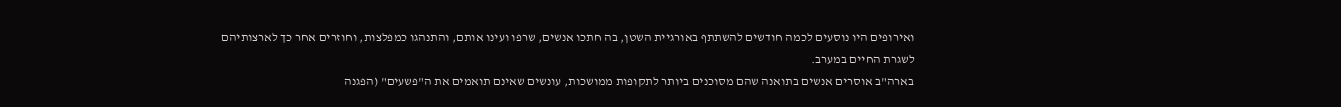ואירופים היו נוסעים לכמה חודשים להשתתף באורגיית השטן, בה חתכו אנשים, שרפו ועינו אותם, והתנהגו כמפלצות, וחוזרים אחר כך לארצותיהם לשגרת החיים במערב.
בארה"ב אוסרים אנשים בתואנה שהם מסוכנים ביותר לתקופות ממושכות, עונשים שאינם תואמים את ה"פשעים" (הפגנה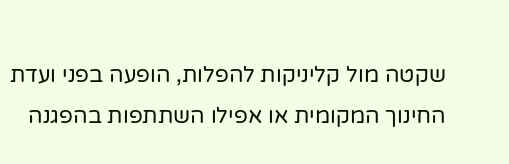שקטה מול קליניקות להפלות, הופעה בפני ועדת החינוך המקומית או אפילו השתתפות בהפגנה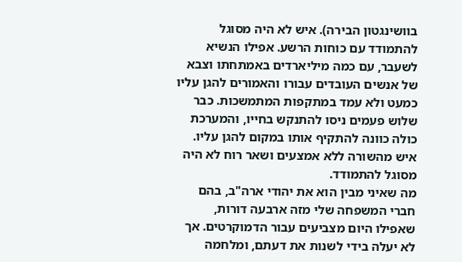בוושינגטון הבירה). איש לא היה מסוגל להתמודד עם כוחות הרשע. אפילו הנשיא לשעבר, עם כמה מיליארדים באמתחתו וצבא של אנשים העובדים עבורו והאמורים להגן עליו כמעט ולא עמד במתקפות המתמשכות. כבר שלוש פעמים ניסו להתנקש בחייו, והמערכת כולה כוונה להתקיף אותו במקום להגן עליו. איש מהשורה ללא אמצעים ושאר רוח לא היה מסוגל להתמודד.
מה שאיני מבין הוא את יהודי ארה"ב, בהם חברי המשפחה שלי מזה ארבעה דורות, שאפילו היום מצביעים עבור הדמוקרטים. אך לא יעלה בידי לשנות את דעתם, ומלחמה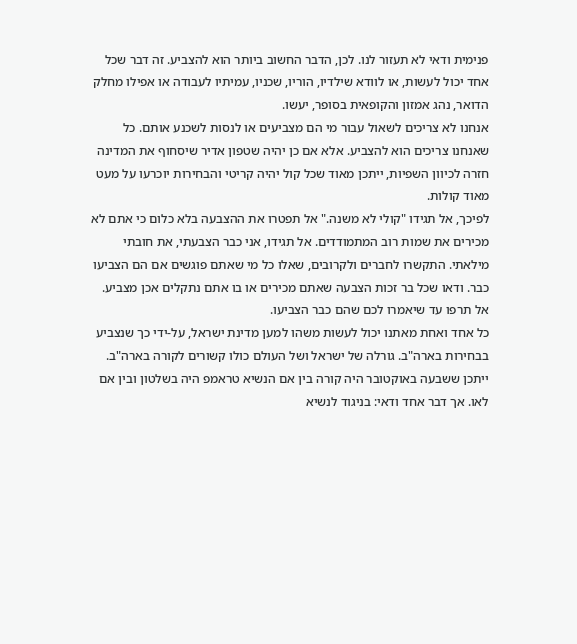פנימית ודאי לא תעזור לנו. לכן, הדבר החשוב ביותר הוא להצביע. זה דבר שכל אחד יכול לעשות, או לוודא שילדיו, הוריו, שכניו, עמיתיו לעבודה או אפילו מחלק הדואר, נהג אמזון והקופאית בסופר, יעשו.
אנחנו לא צריכים לשאול עבור מי הם מצביעים או לנסות לשכנע אותם. כל שאנחנו צריכים הוא להצביע. אלא אם כן יהיה שטפון אדיר שיסחוף את המדינה חזרה לכיוון השפיות, ייתכן מאוד שכל קול יהיה קריטי והבחירות יוכרעו על מעט מאוד קולות.
לפיכך, אל תגידו "קולי לא משנה." אל תפטרו את ההצבעה בלא כלום כי אתם לא מכירים את שמות רוב המתמודדים. אל תגידו, אני כבר הצבעתי, את חובתי מילאתי. התקשרו לחברים ולקרובים, שאלו כל מי שאתם פוגשים אם הם הצביעו כבר. ודאו שכל בר זכות הצבעה שאתם מכירים או בו אתם נתקלים אכן מצביע. אל תרפו עד שיאמרו לכם שהם כבר הצביעו.
כל אחד ואחת מאתנו יכול לעשות משהו למען מדינת ישראל, על-ידי כך שנצביע בבחירות בארה"ב. גורלה של ישראל ושל העולם כולו קשורים לקורה בארה"ב. ייתכן ששבעה באוקטובר היה קורה בין אם הנשיא טראמפ היה בשלטון ובין אם לאו. אך דבר אחד ודאי: בניגוד לנשיא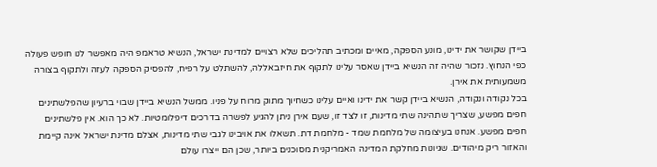ביידן שקושר את ידינו, מונע הספקה, מאיים ומכתיב תהליכים שלא רצויים למדינת ישראל, הנשיא טראמפ היה מאפשר לנו חופש פעולה כפי הנחוץ. נזכור שהיה זה הנשיא ביידן שאסר עלינו לתקוף את חיזבאללה, להשתלט על רפיח, להפסיק הספקה לעזה ולתקוף בצורה משמעותית את אירן.
בכל נקודה ונקודה, הנשיא ביידן קשר את ידינו ואיים עלינו כשחיוך מתוק מרוח על פניו. ממשל הנשיא ביידן שבוי ברעיון שהפלשתינים חפים מפשע, שצריך שתהינה שתי מדינות, זו לצד זו, שעם אירן ניתן להגיע לפשרה בדרכים דיפלומטיות. לא כך הוא. אין פלשתינים חפים מפשע. אנחנו בעיצומה של מלחמת שמד - מלחמת דת. תשאלו את אויבינו לגבי שתי מדינות, אצלם מדינת ישראל אינה קיימת והאזור ריק מיהודים. שגיונות מחלקת המדינה האמריקנית מסוכנים ביותר, שכן הם ייצרו עולם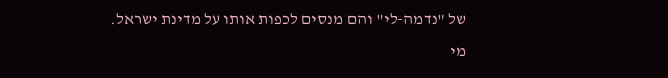של "נדמה-לי" והם מנסים לכפות אותו על מדינת ישראל.
מי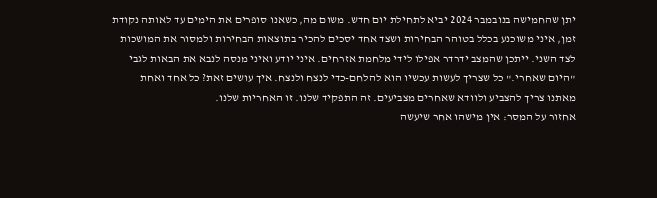יתן שהחמישה בנובמבר 2024 יביא לתחילת יום חדש. משום מה, כשאנו סופרים את הימים עד לאותה נקודת זמן, איני משוכנע בכלל בטוהר הבחירות ושצד אחד יסכים להכיר בתוצאות הבחירות ולמסור את המושכות לצד השני. ייתכן שהמצב ידרדר אפילו לידי מלחמת אזרחים. איני יודע ואיני מנסה לנבא את הבאות לגבי "היום שאחרי." כל שצריך לעשות עכשיו הוא להלחם-כדי לנצח ולנצח. איך עושים זאת? כל אחד ואחת מאתנו צריך להצביע ולוודא שאחרים מצביעים. זה התפקיד שלנו. זו האחריות שלנו.
אחזור על המסר: אין מישהו אחר שיעשה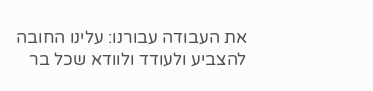את העבודה עבורנו: עלינו החובה להצביע ולעודד ולוודא שכל בר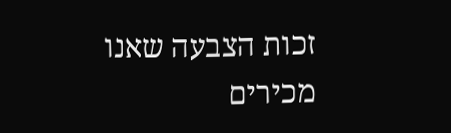זכות הצבעה שאנו מכירים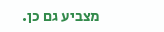מצביע גם כן.